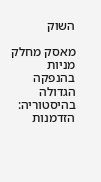השוק

מאסק מחלק מניות בהנפקה הגדולה בהיסטוריה: הזדמנות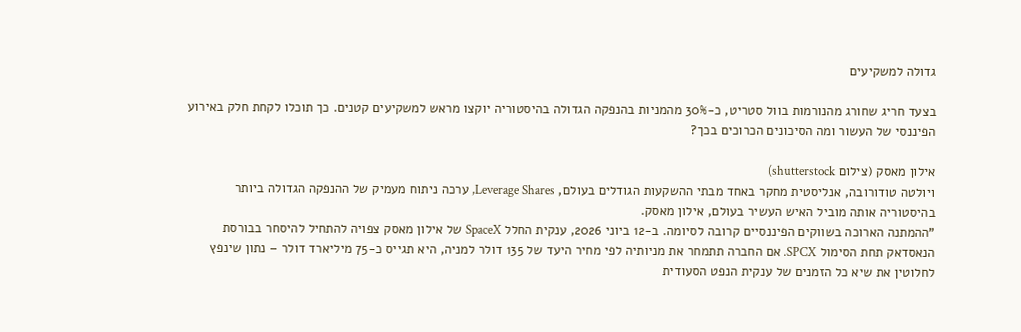גדולה למשקיעים

בצעד חריג שחורג מהנורמות בוול סטריט, כ-30% מהמניות בהנפקה הגדולה בהיסטוריה יוקצו מראש למשקיעים קטנים. כך תוכלו לקחת חלק באירוע הפיננסי של העשור ומה הסיכונים הכרוכים בכך?

אילון מאסק (צילום shutterstock)
ויולטה טודורובה, אנליסטית מחקר באחד מבתי ההשקעות הגודלים בעולם, Leverage Shares, ערכה ניתוח מעמיק של ההנפקה הגדולה ביותר בהיסטוריה אותה מוביל האיש העשיר בעולם, אילון מאסק.
"ההמתנה הארוכה בשווקים הפיננסיים קרובה לסיומה. ב-12 ביוני 2026, ענקית החלל SpaceX של אילון מאסק צפויה להתחיל להיסחר בבורסת הנאסדאק תחת הסימול SPCX. אם החברה תתמחר את מניותיה לפי מחיר היעד של 135 דולר למניה, היא תגייס כ-75 מיליארד דולר – נתון שינפץ לחלוטין את שיא כל הזמנים של ענקית הנפט הסעודית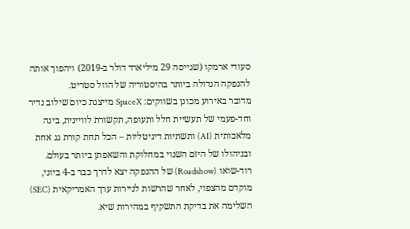סעודי ארמקו (שגייסה 29 מיליארד דולר ב-2019) ויהפוך אותה להנפקה הגדולה ביותר בהיסטוריה של הוול סטריט.
מדובר באירוע מכונן בשווקים: SpaceX מייצגת כיום שילוב נדיר וחד-פעמי של תעשיית חלל ותעופה, תקשורת לוויינית, בינה מלאכותית (AI) ותשתיות דיגיטליות – הכל תחת קורת גג אחת ובניהולו של היזם השנוי במחלוקת והשאפתן ביותר בעולם.
רוד-שואו (Roadshow) של ההנפקה יצא לדרך כבר ב-4 ביוני, מוקדם מהצפוי, לאחר שהרשות לניירות ערך האמריקאית (SEC) השלימה את בדיקת התשקיף במהירות שיא.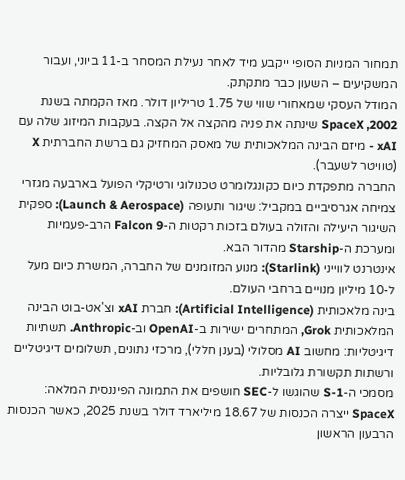תמחור המניות הסופי ייקבע מיד לאחר נעילת המסחר ב-11 ביוני, ועבור המשקיעים – השעון כבר מתקתק.
המודל העסקי שמאחורי שווי של 1.75 טריליון דולר. מאז הקמתה בשנת 2002, SpaceX שינתה את פניה מהקצה אל הקצה. בעקבות המיזוג שלה עם xAI - מיזם הבינה המלאכותית של מאסק המחזיק גם ברשת החברתית X (טוויטר לשעבר).
החברה מתפקדת כיום כקונגלומרט טכנולוגי ורטיקלי הפועל בארבעה מגזרי צמיחה אגרסיביים במקביל: שיגור ותעופה (Launch & Aerospace): ספקית השיגור היעילה והזולה בעולם בזכות רקטות ה-Falcon 9 הרב-פעמיות ומערכת ה-Starship מהדור הבא.
אינטרנט לווייני (Starlink): מנוע המזומנים של החברה, המשרת כיום מעל ל-10 מיליון מנויים ברחבי העולם.
בינה מלאכותית (Artificial Intelligence): חברת xAI וצ'אט-בוט הבינה המלאכותית Grok, המתחרים ישירות ב-OpenAI וב-Anthropic. תשתיות דיגיטליות: מחשוב AI מסלולי (בענן חללי), מרכזי נתונים, תשלומים דיגיטליים ורשתות תקשורת גלובליות.
מסמכי ה-S-1 שהוגשו ל-SEC חושפים את התמונה הפיננסית המלאה: SpaceX ייצרה הכנסות של 18.67 מיליארד דולר בשנת 2025, כאשר הכנסות הרבעון הראשון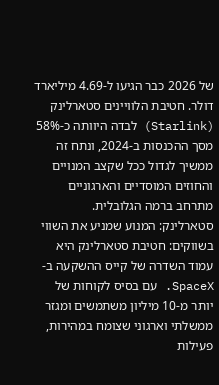של 2026 כבר הגיעו ל-4.69 מיליארד דולר. חטיבת הלוויינים סטארלינק (Starlink) לבדה היוותה כ-58% מסך ההכנסות ב-2024, ונתח זה ממשיך לגדול ככל שקצב המנויים והחוזים המוסדיים והארגוניים מתרחב ברמה הגלובלית.
סטארלינק: המנוע שמניע את השווי בשווקים: חטיבת סטארלינק היא עמוד השדרה של קייס ההשקעה ב-SpaceX. עם בסיס לקוחות של יותר מ-10 מיליון משתמשים ומגזר ממשלתי וארגוני שצומח במהירות, פעילות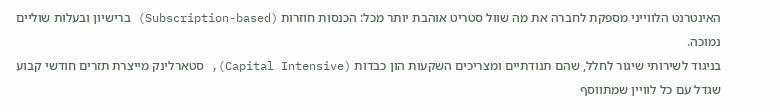האינטרנט הלווייני מספקת לחברה את מה שוול סטריט אוהבת יותר מכל: הכנסות חוזרות (Subscription-based) ברישיון ובעלות שוליים נמוכה.
בניגוד לשירותי שיגור לחלל, שהם תנודתיים ומצריכים השקעות הון כבדות (Capital Intensive), סטארלינק מייצרת תזרים חודשי קבוע שגדל עם כל לוויין שמתווסף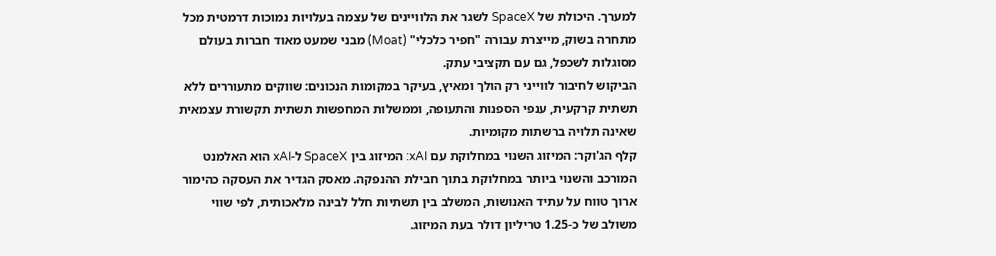למערך. היכולת של SpaceX לשגר את הלוויינים של עצמה בעלויות נמוכות דרמטית מכל מתחרה בשוק, מייצרת עבורה "חפיר כלכלי" (Moat) מבני שמעט מאוד חברות בעולם מסוגלות לשכפל, גם עם תקציבי עתק.
הביקוש לחיבור לווייני רק הולך ומאיץ, בעיקר במקומות הנכונים: שווקים מתעוררים ללא תשתית קרקעית, ענפי הספנות והתעופה, וממשלות המחפשות תשתית תקשורת עצמאית שאינה תלויה ברשתות מקומיות.
קלף הג'וקר: המיזוג השנוי במחלוקת עם xAI: המיזוג בין SpaceX ל-xAI הוא האלמנט המורכב והשנוי ביותר במחלוקת בתוך חבילת ההנפקה. מאסק הגדיר את העסקה כהימור ארוך טווח על עתיד האנושות, המשלב בין תשתיות חלל לבינה מלאכותית, לפי שווי משולב של כ-1.25 טריליון דולר בעת המיזוג.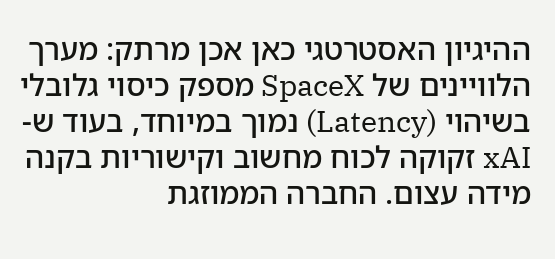ההיגיון האסטרטגי כאן אכן מרתק: מערך הלוויינים של SpaceX מספק כיסוי גלובלי בשיהוי (Latency) נמוך במיוחד, בעוד ש-xAI זקוקה לכוח מחשוב וקישוריות בקנה מידה עצום. החברה הממוזגת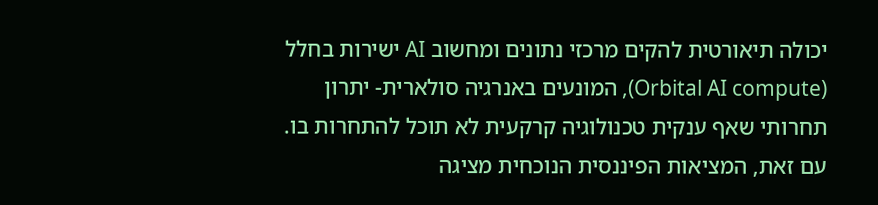יכולה תיאורטית להקים מרכזי נתונים ומחשוב AI ישירות בחלל (Orbital AI compute), המונעים באנרגיה סולארית- יתרון תחרותי שאף ענקית טכנולוגיה קרקעית לא תוכל להתחרות בו.
עם זאת, המציאות הפיננסית הנוכחית מציגה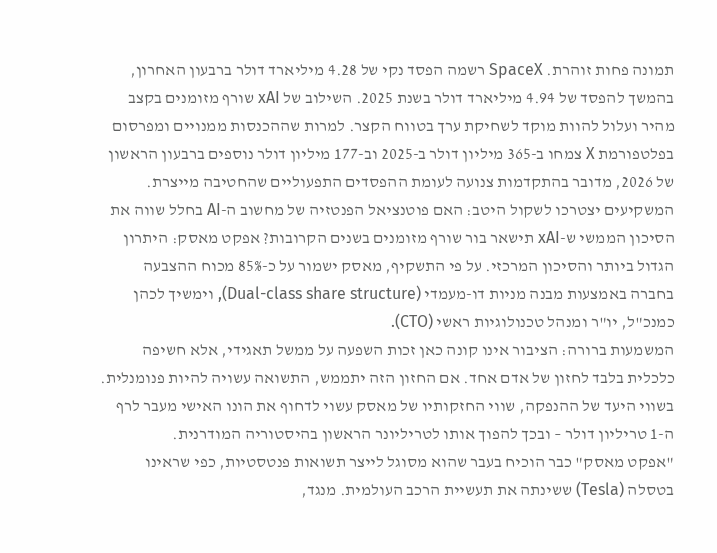תמונה פחות זוהרת. SpaceX רשמה הפסד נקי של 4.28 מיליארד דולר ברבעון האחרון, בהמשך להפסד של 4.94 מיליארד דולר בשנת 2025. השילוב של xAI שורף מזומנים בקצב מהיר ועלול להוות מוקד לשחיקת ערך בטווח הקצר. למרות שההכנסות ממנויים ומפרסום בפלטפורמת X צמחו ב-365 מיליון דולר ב-2025 וב-177 מיליון דולר נוספים ברבעון הראשון של 2026, מדובר בהתקדמות צנועה לעומת ההפסדים התפעוליים שהחטיבה מייצרת.
המשקיעים יצטרכו לשקול היטב: האם פוטנציאל הפנטזיה של מחשוב ה-AI בחלל שווה את הסיכון הממשי ש-xAI תישאר בור שורף מזומנים בשנים הקרובות? אפקט מאסק: היתרון הגדול ביותר והסיכון המרכזי. על פי התשקיף, מאסק ישמור על כ-85% מכוח ההצבעה בחברה באמצעות מבנה מניות דו-מעמדי (Dual-class share structure), וימשיך לכהן כמנכ"ל, יו"ר ומנהל טכנולוגיות ראשי (CTO).
המשמעות ברורה: הציבור אינו קונה כאן זכות השפעה על ממשל תאגידי, אלא חשיפה כלכלית בלבד לחזון של אדם אחד. אם החזון הזה יתממש, התשואה עשויה להיות פנומנלית. בשווי היעד של ההנפקה, שווי החזקותיו של מאסק עשוי לדחוף את הונו האישי מעבר לרף ה-1 טריליון דולר – ובכך להפוך אותו לטריליונר הראשון בהיסטוריה המודרנית.
"אפקט מאסק" כבר הוכיח בעבר שהוא מסוגל לייצר תשואות פנטסטיות, כפי שראינו בטסלה (Tesla) ששינתה את תעשיית הרכב העולמית. מנגד,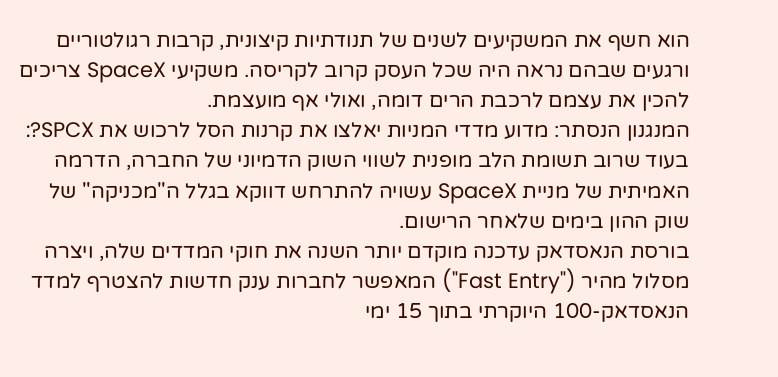הוא חשף את המשקיעים לשנים של תנודתיות קיצונית, קרבות רגולטוריים ורגעים שבהם נראה היה שכל העסק קרוב לקריסה. משקיעי SpaceX צריכים להכין את עצמם לרכבת הרים דומה, ואולי אף מועצמת.
המנגנון הנסתר: מדוע מדדי המניות יאלצו את קרנות הסל לרכוש את SPCX?: בעוד שרוב תשומת הלב מופנית לשווי השוק הדמיוני של החברה, הדרמה האמיתית של מניית SpaceX עשויה להתרחש דווקא בגלל ה"מכניקה" של שוק ההון בימים שלאחר הרישום.
בורסת הנאסדאק עדכנה מוקדם יותר השנה את חוקי המדדים שלה, ויצרה מסלול מהיר ("Fast Entry") המאפשר לחברות ענק חדשות להצטרף למדד הנאסדאק-100 היוקרתי בתוך 15 ימי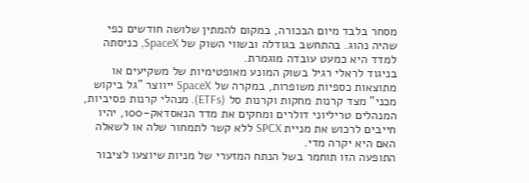מסחר בלבד מיום הבכורה, במקום להמתין שלושה חודשים כפי שהיה נהוג. בהתחשב בגודלה ובשווי השוק של SpaceX, כניסתה למדד היא כמעט עובדה מוגמרת.
בניגוד לראלי רגיל בשוק המונע מאופטימיות של משקיעים או מתוצאות כספיות משופרות, במקרה של SpaceX ייווצר "גל ביקוש מכני" מצד קרנות מחקות וקרנות סל (ETFs). מנהלי קרנות פסיביות, המנהלים טריליוני דולרים ומחקים את מדד הנאסדאק-100, יהיו חייבים לרכוש את מניית SPCX ללא קשר לתמחור שלה או לשאלה האם היא יקרה מדי.
התופעה הזו תוחמר בשל הנתח המזערי של מניות שיוצעו לציבור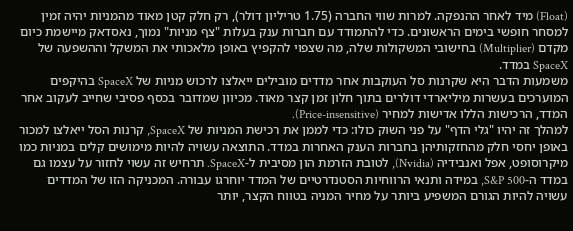(Float) מיד לאחר ההנפקה. למרות שווי החברה (1.75 טריליון דולר), רק חלק קטן מאוד מהמניות יהיה זמין למסחר חופשי בימים הראשונים. כדי להתמודד עם חברות ענק בעלות "צף מניות" נמוך, נאסדאק מיישמת כיום מקדם (Multiplier) בחישובי המשקולות שלה, מה שצפוי להקפיץ באופן מלאכותי את המשקל וההשפעה של SpaceX במדד.
משמעות הדבר היא שקרנות סל העוקבות אחר מדדים מובילים ייאלצו לרכוש מניות של SpaceX בהיקפים המוערכים בעשרות מיליארדי דולרים בתוך חלון זמן קצר מאוד. מכיוון שמדובר בכסף פסיבי שחייב לעקוב אחר המדד, הרכישות הללו אדישות למחיר (Price-insensitive).
למהלך זה יהיו "גלי הדף" על פני השוק כולו: כדי לממן את רכישת המניות של SpaceX, קרנות הסל ייאלצו למכור באופן יחסי חלק מהחזקותיהן בחברות הענק האחרות במדד. התוצאה עשויה להיות מימושים קלים במניות כמו מיקרוסופט, אפל ואנבידיה (Nvidia), לטובת הזרמת הון מסיבית ל-SpaceX. תרחיש זה עשוי לחזור על עצמו גם במדד ה-S&P 500, במידה ותנאי הרווחיות הסטנדרטיים של המדד יוחרגו עבורה. המכניקה הזו של המדדים עשויה להיות הגורם המשפיע ביותר על מחיר המניה בטווח הקצר, יותר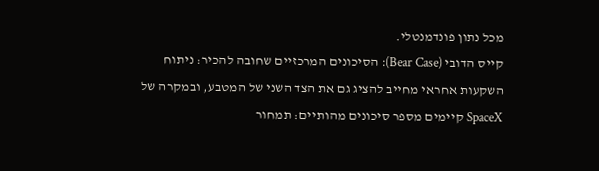מכל נתון פונדמנטלי.
קייס הדובי (Bear Case): הסיכונים המרכזיים שחובה להכיר: ניתוח השקעות אחראי מחייב להציג גם את הצד השני של המטבע, ובמקרה של SpaceX קיימים מספר סיכונים מהותיים: תמחור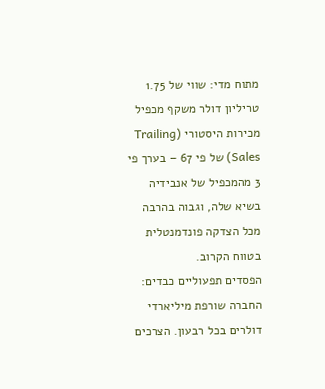מתוח מדי: שווי של 1.75 טריליון דולר משקף מכפיל מכירות היסטורי (Trailing Sales) של פי 67 – בערך פי 3 מהמכפיל של אנבידיה בשיא שלה, וגבוה בהרבה מכל הצדקה פונדמנטלית בטווח הקרוב.
הפסדים תפעוליים כבדים: החברה שורפת מיליארדי דולרים בכל רבעון. הצרכים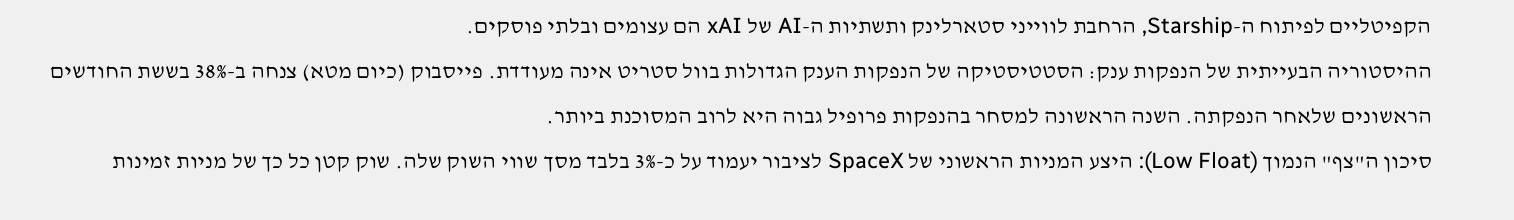הקפיטליים לפיתוח ה-Starship, הרחבת לווייני סטארלינק ותשתיות ה-AI של xAI הם עצומים ובלתי פוסקים.
ההיסטוריה הבעייתית של הנפקות ענק: הסטטיסטיקה של הנפקות הענק הגדולות בוול סטריט אינה מעודדת. פייסבוק (כיום מטא) צנחה ב-38% בששת החודשים הראשונים שלאחר הנפקתה. השנה הראשונה למסחר בהנפקות פרופיל גבוה היא לרוב המסוכנת ביותר.
סיכון ה"צף" הנמוך (Low Float): היצע המניות הראשוני של SpaceX לציבור יעמוד על כ-3% בלבד מסך שווי השוק שלה. שוק קטן כל כך של מניות זמינות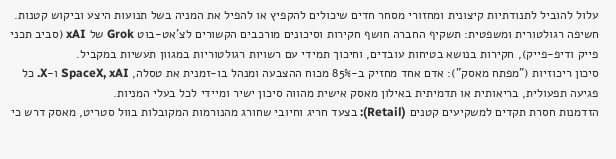עלול להוביל לתנודתיות קיצונית ומחזורי מסחר חדים שיכולים להקפיץ או להפיל את המניה בשל תנועות היצע וביקוש קטנות.
חשיפה רגולטורית ומשפטית: תשקיף החברה חושף חקירות וסיכונים מורכבים הקשורים לצ'אט-בוט Grok של xAI (סביב תכני פייק ודיפ-פייק), חקירות בנושא בטיחות עובדים, וחיכוך תמידי עם רשויות רגולטוריות במגוון תעשיות במקביל.
סיכון ריכוזיות ("מפתח מאסק"): אדם אחד מחזיק ב-85% מכוח ההצבעה ומנהל בו-זמנית את טסלה, SpaceX, xAI ו-X. כל פגיעה תפעולית, בריאותית או תדמיתית באילון מאסק אישית מהווה סיכון ישיר ומיידי לכל בעלי המניות.
הזדמנות חסרת תקדים למשקיעים קטנים (Retail): בצעד חריג וחיובי שחורג מהנורמות המקובלות בוול סטריט, מאסק דרש כי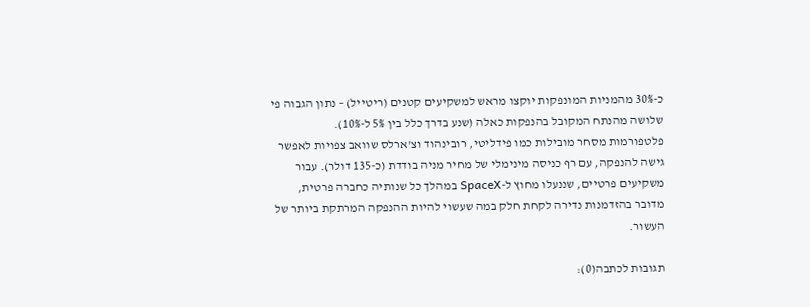כ-30% מהמניות המונפקות יוקצו מראש למשקיעים קטנים (ריטייל) – נתון הגבוה פי שלושה מהנתח המקובל בהנפקות כאלה (שנע בדרך כלל בין 5% ל-10%).
פלטפורמות מסחר מובילות כמו פידליטי, רובינהוד וצ'ארלס שוואב צפויות לאפשר גישה להנפקה, עם רף כניסה מינימלי של מחיר מניה בודדת (כ-135 דולר). עבור משקיעים פרטיים, שננעלו מחוץ ל-SpaceX במהלך כל שנותיה כחברה פרטית, מדובר בהזדמנות נדירה לקחת חלק במה שעשוי להיות ההנפקה המרתקת ביותר של העשור.

תגובות לכתבה(0):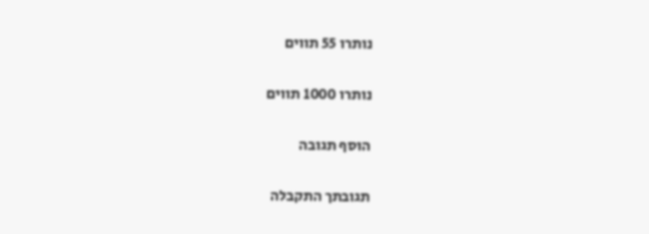נותרו 55 תווים

נותרו 1000 תווים

הוסף תגובה

תגובתך התקבלה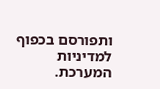ותפורסם בכפוף למדיניות המערכת.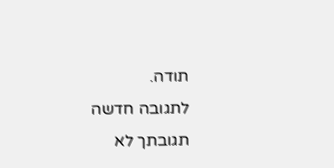תודה.
לתגובה חדשה
תגובתך לא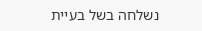נשלחה בשל בעיית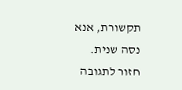תקשורת, אנא נסה שנית.
חזור לתגובה